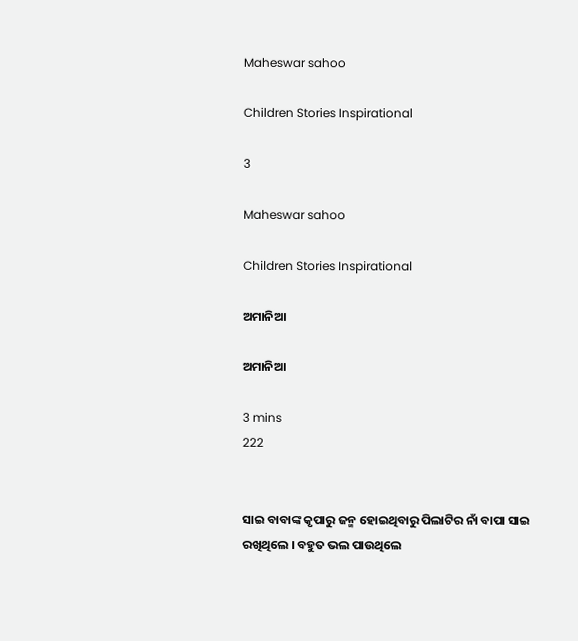Maheswar sahoo

Children Stories Inspirational

3

Maheswar sahoo

Children Stories Inspirational

ଅମାନିଆ

ଅମାନିଆ

3 mins
222


ସାଇ ବାବାଙ୍କ କୃପାରୁ ଜନ୍ମ ହୋଇଥିବାରୁ ପିଲାଟିର ନାଁ ବାପା ସାଇ ରଖିଥିଲେ । ବହୁତ ଭଲ ପାଉଥିଲେ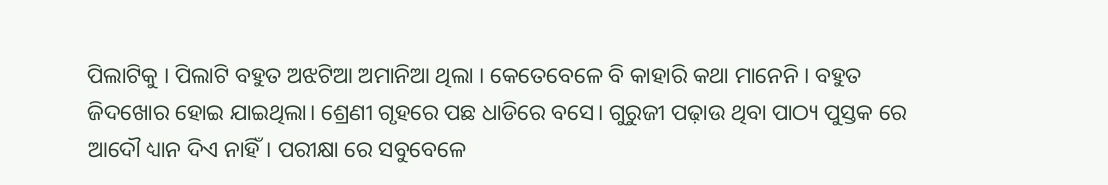ପିଲାଟିକୁ । ପିଲାଟି ବହୁତ ଅଝଟିଆ ଅମାନିଆ ଥିଲା । କେତେବେଳେ ବି କାହାରି କଥା ମାନେନି । ବହୁତ ଜିଦଖୋର ହୋଇ ଯାଇଥିଲା। ଶ୍ରେଣୀ ଗୃହରେ ପଛ ଧାଡିରେ ବସେ। ଗୁରୁଜୀ ପଢ଼ାଉ ଥିବା ପାଠ୍ୟ ପୁସ୍ତକ ରେ ଆଦୌ ଧ୍ୟାନ ଦିଏ ନାହିଁ। ପରୀକ୍ଷା ରେ ସବୁବେଳେ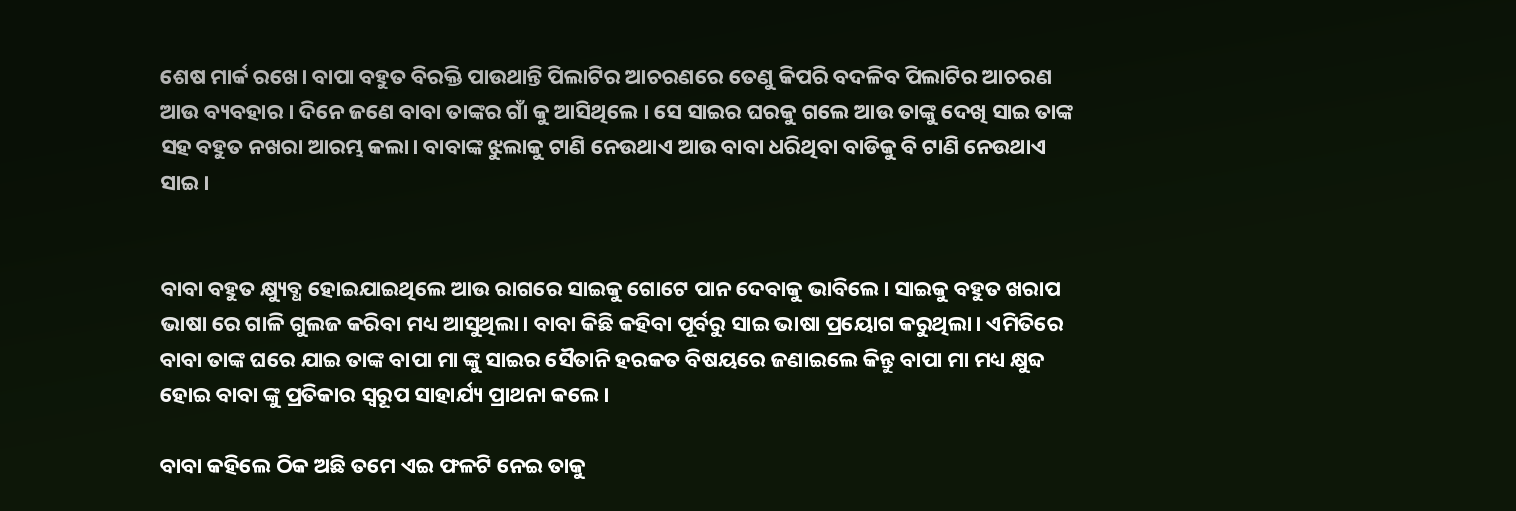ଶେଷ ମାର୍କ ରଖେ। ବାପା ବହୁତ ବିରକ୍ତି ପାଉଥାନ୍ତି ପିଲାଟିର ଆଚରଣରେ ତେଣୁ କିପରି ବଦଳିବ ପିଲାଟିର ଆଚରଣ ଆଉ ବ୍ୟବହାର । ଦିନେ ଜଣେ ବାବା ତାଙ୍କର ଗାଁ କୁ ଆସିଥିଲେ । ସେ ସାଇର ଘରକୁ ଗଲେ ଆଉ ତାଙ୍କୁ ଦେଖି ସାଇ ତାଙ୍କ ସହ ବହୁତ ନଖରା ଆରମ୍ଭ କଲା। ବାବାଙ୍କ ଝୁଲାକୁ ଟାଣି ନେଉଥାଏ ଆଉ ବାବା ଧରିଥିବା ବାଡିକୁ ବି ଟାଣି ନେଉଥାଏ ସାଇ।


ବାବା ବହୁତ କ୍ଷ୍ୟୁବ୍ଧ ହୋଇଯାଇଥିଲେ ଆଉ ରାଗରେ ସାଇକୁ ଗୋଟେ ପାନ ଦେବାକୁ ଭାବିଲେ। ସାଇକୁ ବହୁତ ଖରାପ ଭାଷା ରେ ଗାଳି ଗୁଲଜ କରିବା ମଧ୍ୟ ଆସୁଥିଲା। ବାବା କିଛି କହିବା ପୂର୍ବରୁ ସାଇ ଭାଷା ପ୍ରୟୋଗ କରୁଥିଲା। ଏମିତିରେ ବାବା ତାଙ୍କ ଘରେ ଯାଇ ତାଙ୍କ ବାପା ମା ଙ୍କୁ ସାଇର ସୈତାନି ହରକତ ବିଷୟରେ ଜଣାଇଲେ କିନ୍ତୁ ବାପା ମା ମଧ୍ୟ କ୍ଷୁବ୍ଦ ହୋଇ ବାବା ଙ୍କୁ ପ୍ରତିକାର ସ୍ୱରୂପ ସାହାର୍ଯ୍ୟ ପ୍ରାଥନା କଲେ।

ବାବା କହିଲେ ଠିକ ଅଛି ତମେ ଏଇ ଫଳଟି ନେଇ ତାକୁ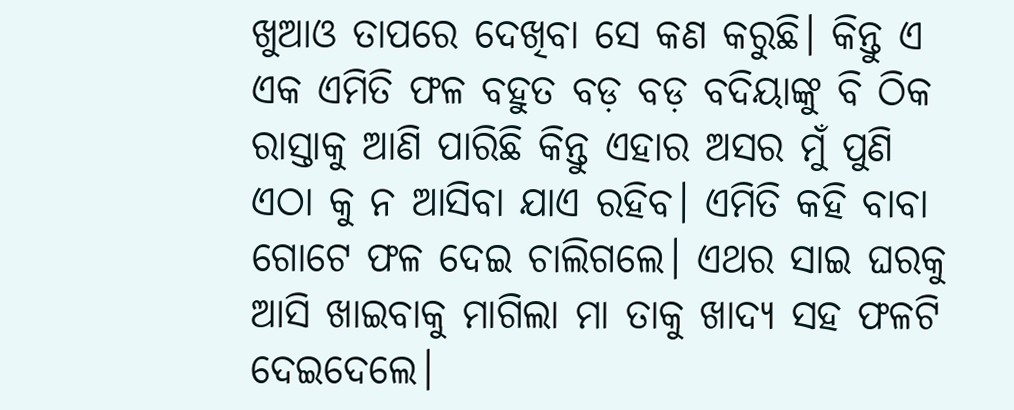ଖୁଆଓ ତାପରେ ଦେଖିବା ସେ କଣ କରୁଛି। କିନ୍ତୁ ଏ ଏକ ଏମିତି ଫଳ ବହୁତ ବଡ଼ ବଡ଼ ବଦିୟାଙ୍କୁ ବି ଠିକ ରାସ୍ତାକୁ ଆଣି ପାରିଛି କିନ୍ତୁ ଏହାର ଅସର ମୁଁ ପୁଣି ଏଠା କୁ ନ ଆସିବା ଯାଏ ରହିବ। ଏମିତି କହି ବାବା ଗୋଟେ ଫଳ ଦେଇ ଚାଲିଗଲେ। ଏଥର ସାଇ ଘରକୁ ଆସି ଖାଇବାକୁ ମାଗିଲା ମା ତାକୁ ଖାଦ୍ୟ ସହ ଫଳଟି ଦେଇଦେଲେ।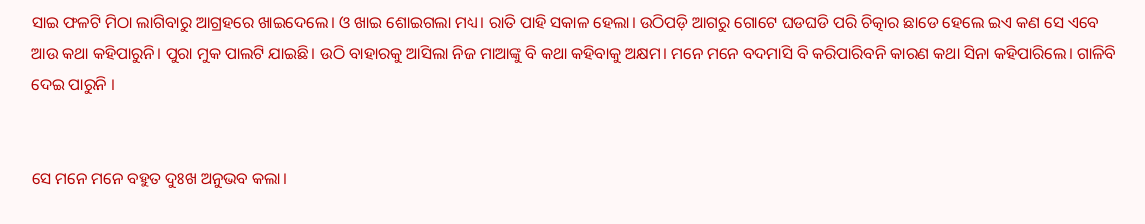ସାଇ ଫଳଟି ମିଠା ଲାଗିବାରୁ ଆଗ୍ରହରେ ଖାଇଦେଲେ। ଓ ଖାଇ ଶୋଇଗଲା ମଧ୍ୟ। ରାତି ପାହି ସକାଳ ହେଲା। ଉଠିପଡ଼ି ଆଗରୁ ଗୋଟେ ଘଡଘଡି ପରି ଚିତ୍କାର ଛାଡେ ହେଲେ ଇଏ କଣ ସେ ଏବେ ଆଉ କଥା କହିପାରୁନି। ପୁରା ମୁକ ପାଲଟି ଯାଇଛି। ଉଠି ବାହାରକୁ ଆସିଲା ନିଜ ମାଆଙ୍କୁ ବି କଥା କହିବାକୁ ଅକ୍ଷମ। ମନେ ମନେ ବଦମାସି ବି କରିପାରିବନି କାରଣ କଥା ସିନା କହିପାରିଲେ। ଗାଳିବି ଦେଇ ପାରୁନି ।


ସେ ମନେ ମନେ ବହୁତ ଦୁଃଖ ଅନୁଭବ କଲା।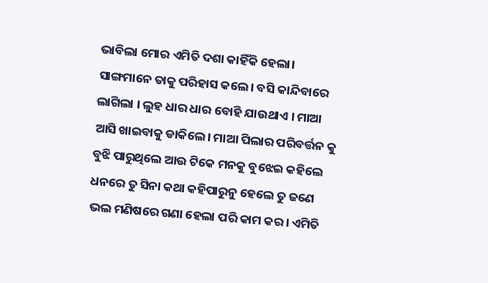ଭାବିଲା ମୋର ଏମିତି ଦଶା କାହିଁକି ହେଲା। ସାଙ୍ଗମାନେ ତାକୁ ପରିହାସ କଲେ। ବସି କାନ୍ଦିବାରେ ଲାଗିଲା । ଲୁହ ଧାର ଧାର ବୋହି ଯାଉଥାଏ । ମାଆ ଆସି ଖାଇବାକୁ ଡାକିଲେ। ମାଆ ପିଲାର ପରିବର୍ତ୍ତନ କୁ ବୁଝି ପାରୁଥିଲେ ଆଉ ଟିକେ ମନକୁ ବୁଝେଇ କହିଲେ ଧନରେ ତୁ ସିନା କଥା କହିପାରୁନୁ ହେଲେ ତୁ ଜଣେ ଭଲ ମଣିଷରେ ଗଣା ହେଲା ପରି କାମ କର। ଏମିତି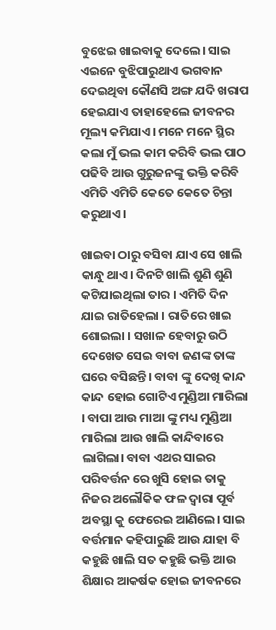ବୁଝେଇ ଖାଇବାକୁ ଦେଲେ। ସାଇ ଏଇନେ ବୁଝିପାରୁଥାଏ ଭଗବାନ ଦେଇଥିବା କୌଣସି ଅଙ୍ଗ ଯଦି ଖରାପ ହେଇଯାଏ ତାହାହେଲେ ଜୀବନର ମୂଲ୍ୟ କମିଯାଏ। ମନେ ମନେ ସ୍ଥିର କଲା ମୁଁ ଭଲ କାମ କରିବି ଭଲ ପାଠ ପଢିବି ଆଉ ଗୁରୁଜନଙ୍କୁ ଭକ୍ତି କରିବି ଏମିତି ଏମିତି କେତେ କେତେ ଚିନ୍ତା କରୁଥାଏ।

ଖାଇବା ଠାରୁ ବସିବା ଯାଏ ସେ ଖାଲି କାନ୍ଧୁ ଥାଏ। ଦିନଟି ଖାଲି ଶୁଣି ଶୁଣି କଟିଯାଇଥିଲା ତାର । ଏମିତି ଦିନ ଯାଇ ରାତିହେଲା । ରାତିରେ ଖାଇ ଶୋଇଲା । ସଖାଳ ହେବାରୁ ଉଠି ଦେଖେତ ସେଇ ବାବା ଜଣଙ୍କ ତାଙ୍କ ଘରେ ବସିଛନ୍ତି। ବାବା ଙ୍କୁ ଦେଖି କାନ୍ଦ କାନ୍ଦ ହୋଇ ଗୋଟିଏ ମୁଣ୍ଡିଆ ମାରିଲା । ବାପା ଆଉ ମାଆ ଙ୍କୁ ମଧ୍ୟ ମୁଣ୍ଡିଆ ମାରିଲା ଆଉ ଖାଲି କାନ୍ଦିବାରେ ଲାଗିଲା। ବାବା ଏଥର ସାଇର ପରିବର୍ତ୍ତନ ରେ ଖୁସି ହୋଇ ତାକୁ ନିଜର ଅଲୌକିକ ଫଳ ଦ୍ୱାରା ପୂର୍ବ ଅବସ୍ଥା କୁ ଫେରେଇ ଆଣିଲେ। ସାଇ ବର୍ତ୍ତମାନ କହିପାରୁଛି ଆଉ ଯାହା ବି କହୁଛି ଖାଲି ସତ କହୁଛି ଭକ୍ତି ଆଉ ଶିକ୍ଷାର ଆକର୍ଷକ ହୋଇ ଜୀବନରେ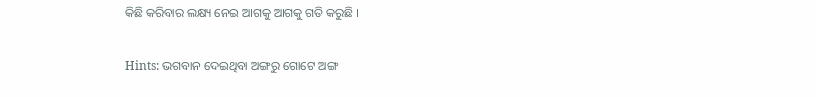କିଛି କରିବାର ଲକ୍ଷ୍ୟ ନେଇ ଆଗକୁ ଆଗକୁ ଗତି କରୁଛି ।

Hints: ଭଗବାନ ଦେଇଥିବା ଅଙ୍ଗରୁ ଗୋଟେ ଅଙ୍ଗ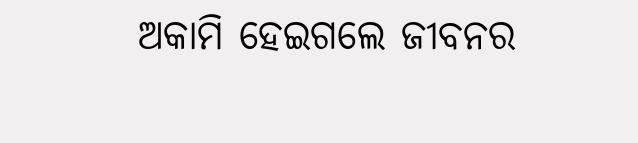ଅକାମି ହେଇଗଲେ ଜୀବନର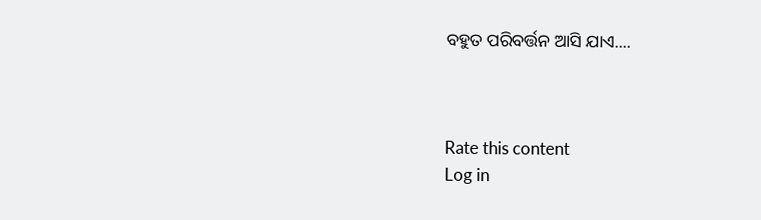ବହୁତ ପରିବର୍ତ୍ତନ ଆସି ଯାଏ....



Rate this content
Log in